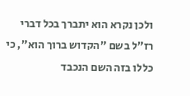ולכן נקרא הוא יתברך בכל דברי רז"ל בשם "הקדוש ברוך הוא", כי כללו בזה השם הנכבד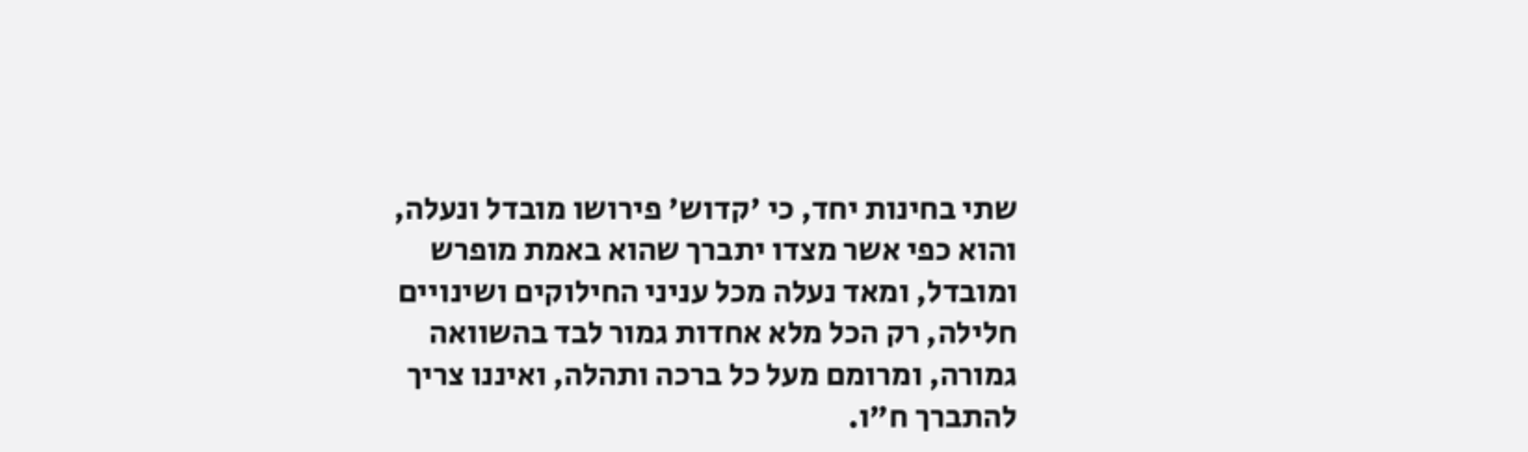שתי בחינות יחד, כי 'קדוש' פירושו מובדל ונעלה, והוא כפי אשר מצדו יתברך שהוא באמת מופרש ומובדל, ומאד נעלה מכל עניני החילוקים ושינויים חלילה, רק הכל מלא אחדות גמור לבד בהשוואה גמורה, ומרומם מעל כל ברכה ותהלה, ואיננו צריך להתברך ח"ו.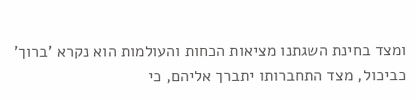ומצד בחינת השגתנו מציאות הכחות והעולמות הוא נקרא 'ברוך' כביכול, מצד התחברותו יתברך אליהם, כי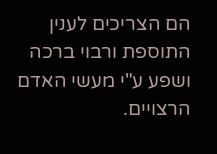הם הצריכים לענין התוספת ורבוי ברכה ושפע ע"י מעשי האדם הרצויים.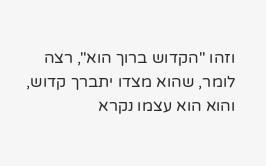וזהו "הקדוש ברוך הוא", רצה לומר, שהוא מצדו יתברך קדוש, והוא הוא עצמו נקרא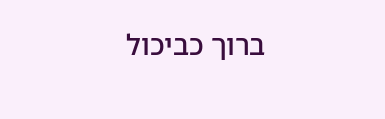ברוך כביכול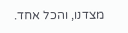מצדנו, והכל אחד.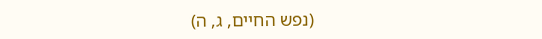(נפש החיים, ג, ה)